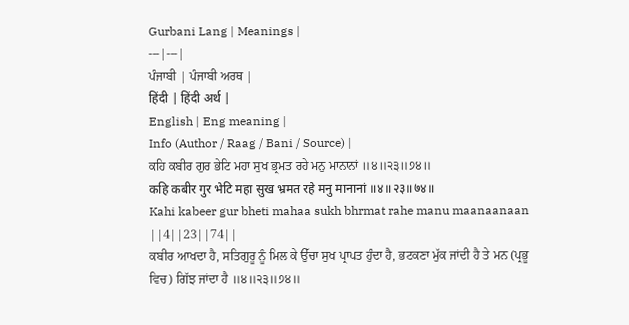Gurbani Lang | Meanings |
---|---|
ਪੰਜਾਬੀ | ਪੰਜਾਬੀ ਅਰਥ |
हिंदी | हिंदी अर्थ |
English | Eng meaning |
Info (Author / Raag / Bani / Source) |
ਕਹਿ ਕਬੀਰ ਗੁਰ ਭੇਟਿ ਮਹਾ ਸੁਖ ਭ੍ਰਮਤ ਰਹੇ ਮਨੁ ਮਾਨਾਨਾਂ ॥੪॥੨੩॥੭੪॥
कहि कबीर गुर भेटि महा सुख भ्रमत रहे मनु मानानां ॥४॥२३॥७४॥
Kahi kabeer gur bheti mahaa sukh bhrmat rahe manu maanaanaan ||4||23||74||
ਕਬੀਰ ਆਖਦਾ ਹੈ, ਸਤਿਗੁਰੂ ਨੂੰ ਮਿਲ ਕੇ ਉੱਚਾ ਸੁਖ ਪ੍ਰਾਪਤ ਹੁੰਦਾ ਹੈ, ਭਟਕਣਾ ਮੁੱਕ ਜਾਂਦੀ ਹੈ ਤੇ ਮਨ (ਪ੍ਰਭੂ ਵਿਚ) ਗਿੱਝ ਜਾਂਦਾ ਹੈ ॥੪॥੨੩॥੭੪॥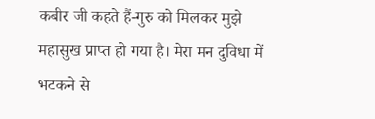कबीर जी कहते हैं-गुरु को मिलकर मुझे महासुख प्राप्त हो गया है। मेरा मन दुविधा में भटकने से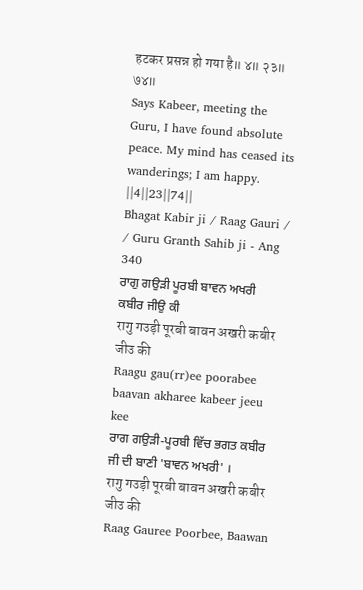हटकर प्रसन्न हो गया है॥ ४॥ २३॥ ७४॥
Says Kabeer, meeting the Guru, I have found absolute peace. My mind has ceased its wanderings; I am happy. ||4||23||74||
Bhagat Kabir ji / Raag Gauri / / Guru Granth Sahib ji - Ang 340
ਰਾਗੁ ਗਉੜੀ ਪੂਰਬੀ ਬਾਵਨ ਅਖਰੀ ਕਬੀਰ ਜੀਉ ਕੀ
रागु गउड़ी पूरबी बावन अखरी कबीर जीउ की
Raagu gau(rr)ee poorabee baavan akharee kabeer jeeu kee
ਰਾਗ ਗਉੜੀ-ਪੂਰਬੀ ਵਿੱਚ ਭਗਤ ਕਬੀਰ ਜੀ ਦੀ ਬਾਣੀ 'ਬਾਵਨ ਅਖਰੀ' ।
रागु गउड़ी पूरबी बावन अखरी कबीर जीउ की
Raag Gauree Poorbee, Baawan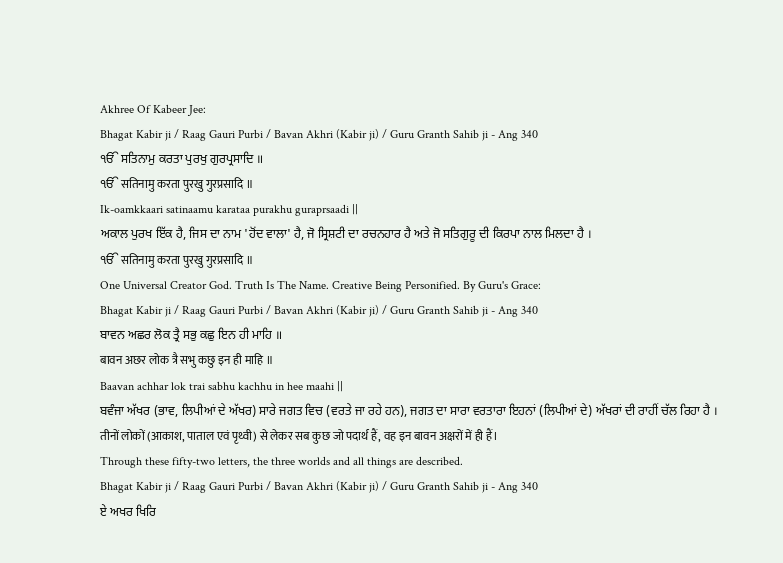Akhree Of Kabeer Jee:
Bhagat Kabir ji / Raag Gauri Purbi / Bavan Akhri (Kabir ji) / Guru Granth Sahib ji - Ang 340
ੴ ਸਤਿਨਾਮੁ ਕਰਤਾ ਪੁਰਖੁ ਗੁਰਪ੍ਰਸਾਦਿ ॥
ੴ सतिनामु करता पुरखु गुरप्रसादि ॥
Ik-oamkkaari satinaamu karataa purakhu guraprsaadi ||
ਅਕਾਲ ਪੁਰਖ ਇੱਕ ਹੈ, ਜਿਸ ਦਾ ਨਾਮ 'ਹੋਂਦ ਵਾਲਾ' ਹੈ, ਜੋ ਸ੍ਰਿਸ਼ਟੀ ਦਾ ਰਚਨਹਾਰ ਹੈ ਅਤੇ ਜੋ ਸਤਿਗੁਰੂ ਦੀ ਕਿਰਪਾ ਨਾਲ ਮਿਲਦਾ ਹੈ ।
ੴ सतिनामु करता पुरखु गुरप्रसादि ॥
One Universal Creator God. Truth Is The Name. Creative Being Personified. By Guru's Grace:
Bhagat Kabir ji / Raag Gauri Purbi / Bavan Akhri (Kabir ji) / Guru Granth Sahib ji - Ang 340
ਬਾਵਨ ਅਛਰ ਲੋਕ ਤ੍ਰੈ ਸਭੁ ਕਛੁ ਇਨ ਹੀ ਮਾਹਿ ॥
बावन अछर लोक त्रै सभु कछु इन ही माहि ॥
Baavan achhar lok trai sabhu kachhu in hee maahi ||
ਬਵੰਜਾ ਅੱਖਰ (ਭਾਵ, ਲਿਪੀਆਂ ਦੇ ਅੱਖਰ) ਸਾਰੇ ਜਗਤ ਵਿਚ (ਵਰਤੇ ਜਾ ਰਹੇ ਹਨ), ਜਗਤ ਦਾ ਸਾਰਾ ਵਰਤਾਰਾ ਇਹਨਾਂ (ਲਿਪੀਆਂ ਦੇ) ਅੱਖਰਾਂ ਦੀ ਰਾਹੀਂ ਚੱਲ ਰਿਹਾ ਹੈ ।
तीनों लोकों (आकाश, पाताल एवं पृथ्वी) से लेकर सब कुछ जो पदार्थ हैं, वह इन बावन अक्षरों में ही हैं।
Through these fifty-two letters, the three worlds and all things are described.
Bhagat Kabir ji / Raag Gauri Purbi / Bavan Akhri (Kabir ji) / Guru Granth Sahib ji - Ang 340
ਏ ਅਖਰ ਖਿਰਿ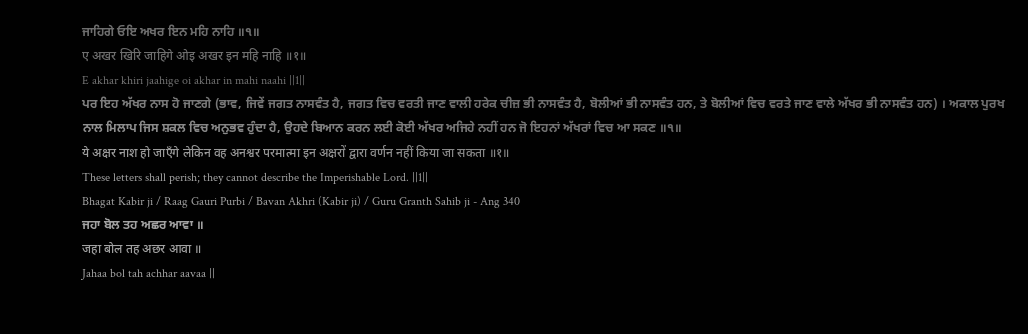ਜਾਹਿਗੇ ਓਇ ਅਖਰ ਇਨ ਮਹਿ ਨਾਹਿ ॥੧॥
ए अखर खिरि जाहिगे ओइ अखर इन महि नाहि ॥१॥
E akhar khiri jaahige oi akhar in mahi naahi ||1||
ਪਰ ਇਹ ਅੱਖਰ ਨਾਸ ਹੋ ਜਾਣਗੇ (ਭਾਵ, ਜਿਵੇਂ ਜਗਤ ਨਾਸਵੰਤ ਹੈ, ਜਗਤ ਵਿਚ ਵਰਤੀ ਜਾਣ ਵਾਲੀ ਹਰੇਕ ਚੀਜ਼ ਭੀ ਨਾਸਵੰਤ ਹੈ, ਬੋਲੀਆਂ ਭੀ ਨਾਸਵੰਤ ਹਨ, ਤੇ ਬੋਲੀਆਂ ਵਿਚ ਵਰਤੇ ਜਾਣ ਵਾਲੇ ਅੱਖਰ ਭੀ ਨਾਸਵੰਤ ਹਨ) । ਅਕਾਲ ਪੁਰਖ ਨਾਲ ਮਿਲਾਪ ਜਿਸ ਸ਼ਕਲ ਵਿਚ ਅਨੁਭਵ ਹੁੰਦਾ ਹੈ, ਉਹਦੇ ਬਿਆਨ ਕਰਨ ਲਈ ਕੋਈ ਅੱਖਰ ਅਜਿਹੇ ਨਹੀਂ ਹਨ ਜੋ ਇਹਨਾਂ ਅੱਖਰਾਂ ਵਿਚ ਆ ਸਕਣ ॥੧॥
ये अक्षर नाश हो जाएँगे लेकिन वह अनश्वर परमात्मा इन अक्षरों द्वारा वर्णन नहीं किया जा सकता ॥१॥
These letters shall perish; they cannot describe the Imperishable Lord. ||1||
Bhagat Kabir ji / Raag Gauri Purbi / Bavan Akhri (Kabir ji) / Guru Granth Sahib ji - Ang 340
ਜਹਾ ਬੋਲ ਤਹ ਅਛਰ ਆਵਾ ॥
जहा बोल तह अछर आवा ॥
Jahaa bol tah achhar aavaa ||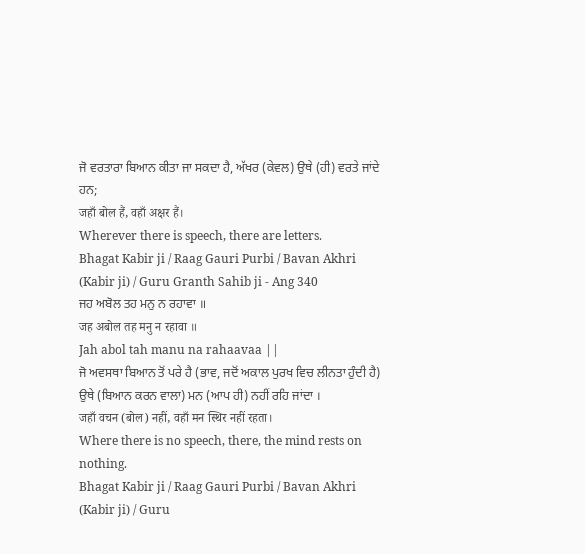ਜੋ ਵਰਤਾਰਾ ਬਿਆਨ ਕੀਤਾ ਜਾ ਸਕਦਾ ਹੈ, ਅੱਖਰ (ਕੇਵਲ) ਉਥੇ (ਹੀ) ਵਰਤੇ ਜਾਂਦੇ ਹਨ;
जहाँ बोल हैं, वहाँ अक्षर हैं।
Wherever there is speech, there are letters.
Bhagat Kabir ji / Raag Gauri Purbi / Bavan Akhri (Kabir ji) / Guru Granth Sahib ji - Ang 340
ਜਹ ਅਬੋਲ ਤਹ ਮਨੁ ਨ ਰਹਾਵਾ ॥
जह अबोल तह मनु न रहावा ॥
Jah abol tah manu na rahaavaa ||
ਜੋ ਅਵਸਥਾ ਬਿਆਨ ਤੋਂ ਪਰੇ ਹੈ (ਭਾਵ, ਜਦੋਂ ਅਕਾਲ ਪੁਰਖ ਵਿਚ ਲੀਨਤਾ ਹੁੰਦੀ ਹੈ) ਉਥੇ (ਬਿਆਨ ਕਰਨ ਵਾਲਾ) ਮਨ (ਆਪ ਹੀ) ਨਹੀਂ ਰਹਿ ਜਾਂਦਾ ।
जहाँ वचन (बोल) नहीं, वहाँ मन स्थिर नहीं रहता।
Where there is no speech, there, the mind rests on nothing.
Bhagat Kabir ji / Raag Gauri Purbi / Bavan Akhri (Kabir ji) / Guru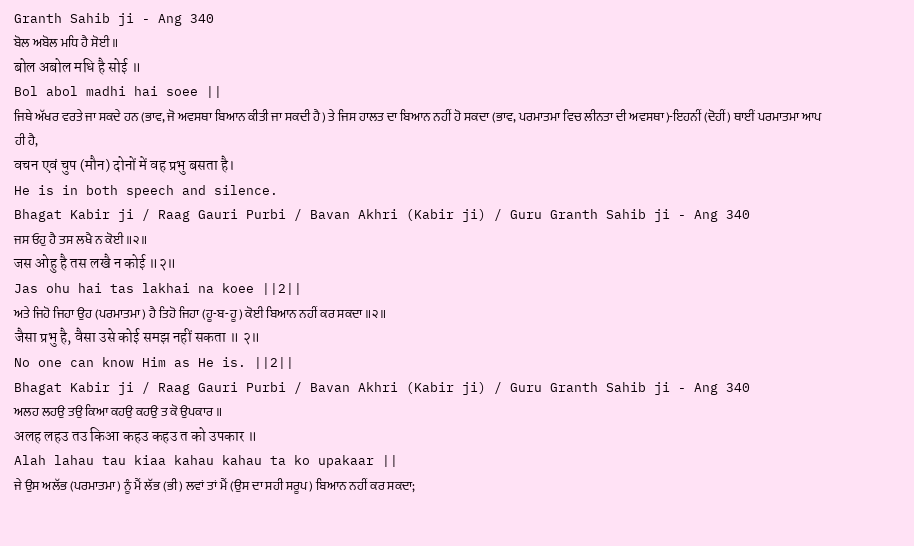Granth Sahib ji - Ang 340
ਬੋਲ ਅਬੋਲ ਮਧਿ ਹੈ ਸੋਈ ॥
बोल अबोल मधि है सोई ॥
Bol abol madhi hai soee ||
ਜਿਥੇ ਅੱਖਰ ਵਰਤੇ ਜਾ ਸਕਦੇ ਹਨ (ਭਾਵ, ਜੋ ਅਵਸਥਾ ਬਿਆਨ ਕੀਤੀ ਜਾ ਸਕਦੀ ਹੈ) ਤੇ ਜਿਸ ਹਾਲਤ ਦਾ ਬਿਆਨ ਨਹੀਂ ਹੋ ਸਕਦਾ (ਭਾਵ, ਪਰਮਾਤਮਾ ਵਿਚ ਲੀਨਤਾ ਦੀ ਅਵਸਥਾ)-ਇਹਨੀਂ (ਦੋਹੀਂ) ਥਾਈਂ ਪਰਮਾਤਮਾ ਆਪ ਹੀ ਹੈ,
वचन एवं चुप (मौन) दोनों में वह प्रभु बसता है।
He is in both speech and silence.
Bhagat Kabir ji / Raag Gauri Purbi / Bavan Akhri (Kabir ji) / Guru Granth Sahib ji - Ang 340
ਜਸ ਓਹੁ ਹੈ ਤਸ ਲਖੈ ਨ ਕੋਈ ॥੨॥
जस ओहु है तस लखै न कोई ॥२॥
Jas ohu hai tas lakhai na koee ||2||
ਅਤੇ ਜਿਹੋ ਜਿਹਾ ਉਹ (ਪਰਮਾਤਮਾ) ਹੈ ਤਿਹੋ ਜਿਹਾ (ਹੂ-ਬ-ਹੂ) ਕੋਈ ਬਿਆਨ ਨਹੀਂ ਕਰ ਸਕਦਾ ॥੨॥
जैसा प्रभु है, वैसा उसे कोई समझ नहीं सकता ॥ २॥
No one can know Him as He is. ||2||
Bhagat Kabir ji / Raag Gauri Purbi / Bavan Akhri (Kabir ji) / Guru Granth Sahib ji - Ang 340
ਅਲਹ ਲਹਉ ਤਉ ਕਿਆ ਕਹਉ ਕਹਉ ਤ ਕੋ ਉਪਕਾਰ ॥
अलह लहउ तउ किआ कहउ कहउ त को उपकार ॥
Alah lahau tau kiaa kahau kahau ta ko upakaar ||
ਜੇ ਉਸ ਅਲੱਭ (ਪਰਮਾਤਮਾ) ਨੂੰ ਮੈਂ ਲੱਭ (ਭੀ) ਲਵਾਂ ਤਾਂ ਮੈਂ (ਉਸ ਦਾ ਸਹੀ ਸਰੂਪ) ਬਿਆਨ ਨਹੀਂ ਕਰ ਸਕਦਾ;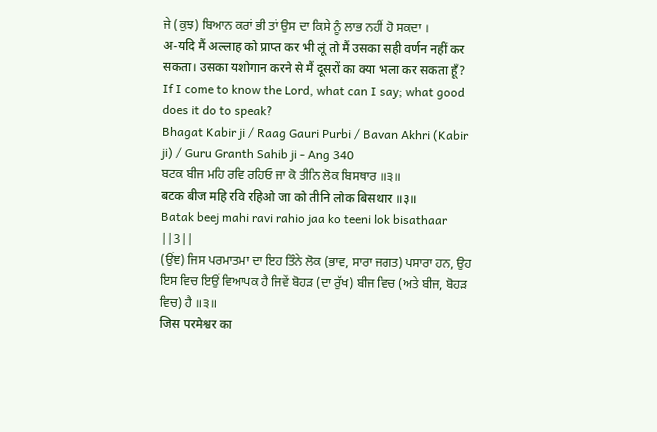ਜੇ (ਕੁਝ) ਬਿਆਨ ਕਰਾਂ ਭੀ ਤਾਂ ਉਸ ਦਾ ਕਿਸੇ ਨੂੰ ਲਾਭ ਨਹੀਂ ਹੋ ਸਕਦਾ ।
अ-यदि मैं अल्लाह को प्राप्त कर भी लूं तो मैं उसका सही वर्णन नहीं कर सकता। उसका यशोगान करने से मैं दूसरों का क्या भला कर सकता हूँ?
If I come to know the Lord, what can I say; what good does it do to speak?
Bhagat Kabir ji / Raag Gauri Purbi / Bavan Akhri (Kabir ji) / Guru Granth Sahib ji - Ang 340
ਬਟਕ ਬੀਜ ਮਹਿ ਰਵਿ ਰਹਿਓ ਜਾ ਕੋ ਤੀਨਿ ਲੋਕ ਬਿਸਥਾਰ ॥੩॥
बटक बीज महि रवि रहिओ जा को तीनि लोक बिसथार ॥३॥
Batak beej mahi ravi rahio jaa ko teeni lok bisathaar ||3||
(ਉਂਞ) ਜਿਸ ਪਰਮਾਤਮਾ ਦਾ ਇਹ ਤਿੰਨੇ ਲੋਕ (ਭਾਵ, ਸਾਰਾ ਜਗਤ) ਪਸਾਰਾ ਹਨ, ਉਹ ਇਸ ਵਿਚ ਇਉਂ ਵਿਆਪਕ ਹੈ ਜਿਵੇਂ ਬੋਹੜ (ਦਾ ਰੁੱਖ) ਬੀਜ ਵਿਚ (ਅਤੇ ਬੀਜ, ਬੋਹੜ ਵਿਚ) ਹੈ ॥੩॥
जिस परमेश्वर का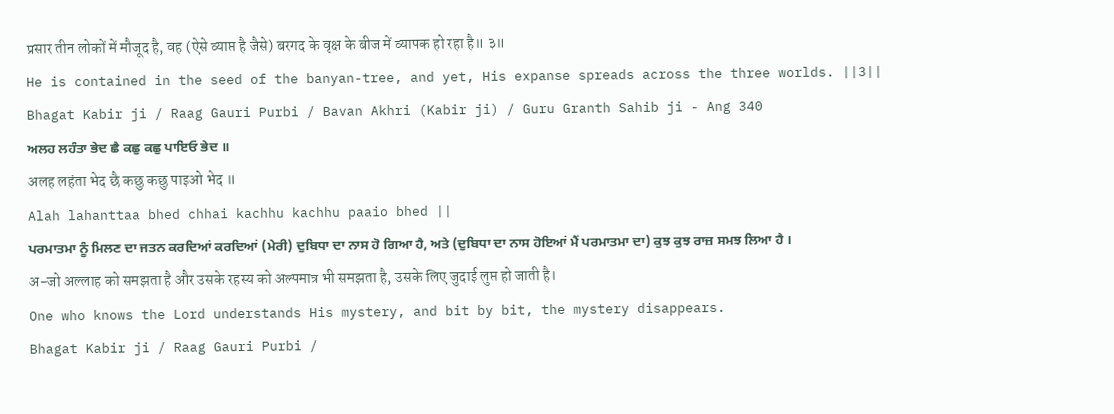प्रसार तीन लोकों में मौजूद है, वह (ऐसे व्याप्त है जैसे) बरगद के वृक्ष के बीज में व्यापक हो रहा है॥ ३॥
He is contained in the seed of the banyan-tree, and yet, His expanse spreads across the three worlds. ||3||
Bhagat Kabir ji / Raag Gauri Purbi / Bavan Akhri (Kabir ji) / Guru Granth Sahib ji - Ang 340
ਅਲਹ ਲਹੰਤਾ ਭੇਦ ਛੈ ਕਛੁ ਕਛੁ ਪਾਇਓ ਭੇਦ ॥
अलह लहंता भेद छै कछु कछु पाइओ भेद ॥
Alah lahanttaa bhed chhai kachhu kachhu paaio bhed ||
ਪਰਮਾਤਮਾ ਨੂੰ ਮਿਲਣ ਦਾ ਜਤਨ ਕਰਦਿਆਂ ਕਰਦਿਆਂ (ਮੇਰੀ) ਦੁਬਿਧਾ ਦਾ ਨਾਸ ਹੋ ਗਿਆ ਹੈ, ਅਤੇ (ਦੁਬਿਧਾ ਦਾ ਨਾਸ ਹੋਇਆਂ ਮੈਂ ਪਰਮਾਤਮਾ ਦਾ) ਕੁਝ ਕੁਝ ਰਾਜ਼ ਸਮਝ ਲਿਆ ਹੈ ।
अ-जो अल्लाह को समझता है और उसके रहस्य को अल्पमात्र भी समझता है, उसके लिए जुदाई लुप्त हो जाती है।
One who knows the Lord understands His mystery, and bit by bit, the mystery disappears.
Bhagat Kabir ji / Raag Gauri Purbi /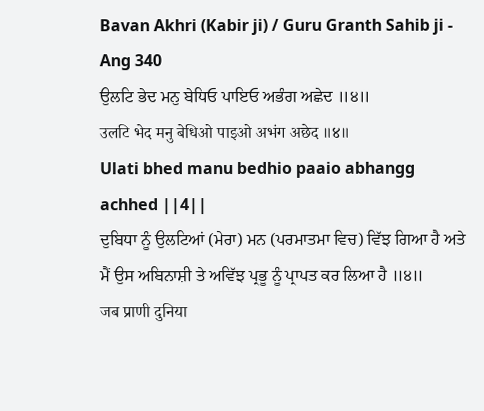Bavan Akhri (Kabir ji) / Guru Granth Sahib ji - Ang 340
ਉਲਟਿ ਭੇਦ ਮਨੁ ਬੇਧਿਓ ਪਾਇਓ ਅਭੰਗ ਅਛੇਦ ॥੪॥
उलटि भेद मनु बेधिओ पाइओ अभंग अछेद ॥४॥
Ulati bhed manu bedhio paaio abhangg achhed ||4||
ਦੁਬਿਧਾ ਨੂੰ ਉਲਟਿਆਂ (ਮੇਰਾ) ਮਨ (ਪਰਮਾਤਮਾ ਵਿਚ) ਵਿੱਝ ਗਿਆ ਹੈ ਅਤੇ ਮੈਂ ਉਸ ਅਬਿਨਾਸ਼ੀ ਤੇ ਅਵਿੱਝ ਪ੍ਰਭੂ ਨੂੰ ਪ੍ਰਾਪਤ ਕਰ ਲਿਆ ਹੈ ॥੪॥
जब प्राणी दुनिया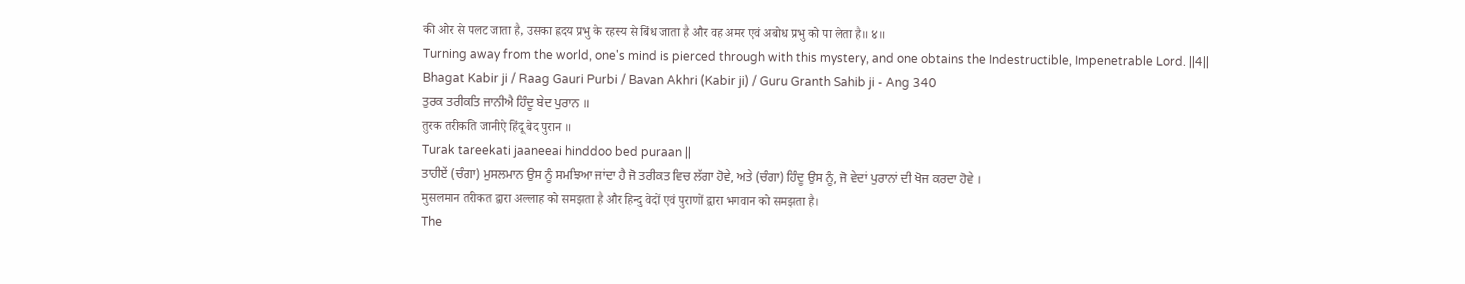की ओर से पलट जाता है, उसका ह्रदय प्रभु के रहस्य से बिंध जाता है और वह अमर एवं अबोध प्रभु को पा लेता है॥ ४॥
Turning away from the world, one's mind is pierced through with this mystery, and one obtains the Indestructible, Impenetrable Lord. ||4||
Bhagat Kabir ji / Raag Gauri Purbi / Bavan Akhri (Kabir ji) / Guru Granth Sahib ji - Ang 340
ਤੁਰਕ ਤਰੀਕਤਿ ਜਾਨੀਐ ਹਿੰਦੂ ਬੇਦ ਪੁਰਾਨ ॥
तुरक तरीकति जानीऐ हिंदू बेद पुरान ॥
Turak tareekati jaaneeai hinddoo bed puraan ||
ਤਾਹੀਏਂ (ਚੰਗਾ) ਮੁਸਲਮਾਨ ਉਸ ਨੂੰ ਸਮਝਿਆ ਜਾਂਦਾ ਹੈ ਜੋ ਤਰੀਕਤ ਵਿਚ ਲੱਗਾ ਹੋਵੇ, ਅਤੇ (ਚੰਗਾ) ਹਿੰਦੂ ਉਸ ਨੂੰ, ਜੋ ਵੇਦਾਂ ਪੁਰਾਨਾਂ ਦੀ ਖੋਜ ਕਰਦਾ ਹੋਵੇ ।
मुसलमान तरीकत द्वारा अल्लाह को समझता है और हिन्दु वेदों एवं पुराणों द्वारा भगवान को समझता है।
The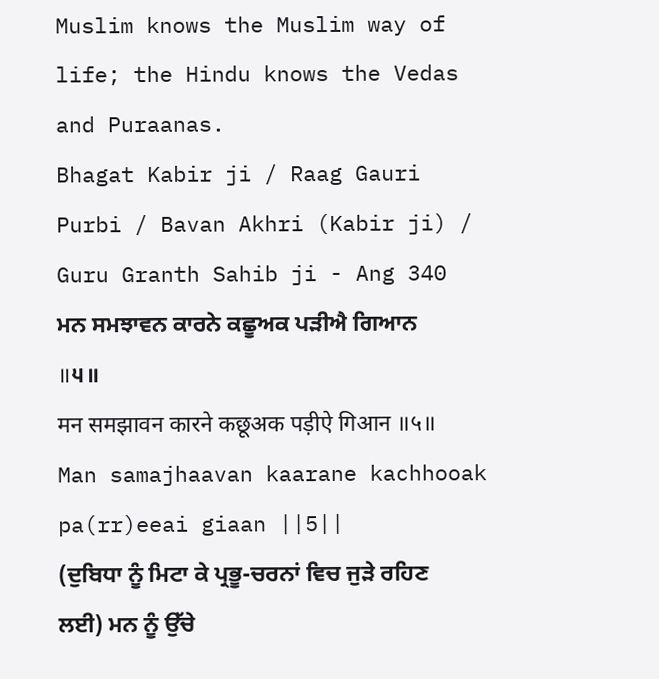Muslim knows the Muslim way of life; the Hindu knows the Vedas and Puraanas.
Bhagat Kabir ji / Raag Gauri Purbi / Bavan Akhri (Kabir ji) / Guru Granth Sahib ji - Ang 340
ਮਨ ਸਮਝਾਵਨ ਕਾਰਨੇ ਕਛੂਅਕ ਪੜੀਐ ਗਿਆਨ ॥੫॥
मन समझावन कारने कछूअक पड़ीऐ गिआन ॥५॥
Man samajhaavan kaarane kachhooak pa(rr)eeai giaan ||5||
(ਦੁਬਿਧਾ ਨੂੰ ਮਿਟਾ ਕੇ ਪ੍ਰਭੂ-ਚਰਨਾਂ ਵਿਚ ਜੁੜੇ ਰਹਿਣ ਲਈ) ਮਨ ਨੂੰ ਉੱਚੇ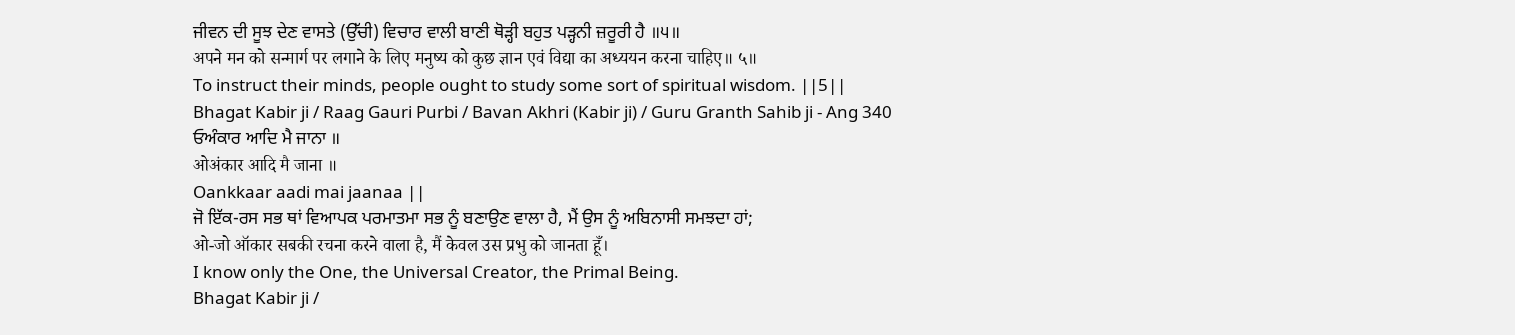ਜੀਵਨ ਦੀ ਸੂਝ ਦੇਣ ਵਾਸਤੇ (ਉੱਚੀ) ਵਿਚਾਰ ਵਾਲੀ ਬਾਣੀ ਥੋੜ੍ਹੀ ਬਹੁਤ ਪੜ੍ਹਨੀ ਜ਼ਰੂਰੀ ਹੈ ॥੫॥
अपने मन को सन्मार्ग पर लगाने के लिए मनुष्य को कुछ ज्ञान एवं विद्या का अध्ययन करना चाहिए॥ ५॥
To instruct their minds, people ought to study some sort of spiritual wisdom. ||5||
Bhagat Kabir ji / Raag Gauri Purbi / Bavan Akhri (Kabir ji) / Guru Granth Sahib ji - Ang 340
ਓਅੰਕਾਰ ਆਦਿ ਮੈ ਜਾਨਾ ॥
ओअंकार आदि मै जाना ॥
Oankkaar aadi mai jaanaa ||
ਜੋ ਇੱਕ-ਰਸ ਸਭ ਥਾਂ ਵਿਆਪਕ ਪਰਮਾਤਮਾ ਸਭ ਨੂੰ ਬਣਾਉਣ ਵਾਲਾ ਹੈ, ਮੈਂ ਉਸ ਨੂੰ ਅਬਿਨਾਸੀ ਸਮਝਦਾ ਹਾਂ;
ओ-जो ऑकार सबकी रचना करने वाला है, मैं केवल उस प्रभु को जानता हूँ।
I know only the One, the Universal Creator, the Primal Being.
Bhagat Kabir ji /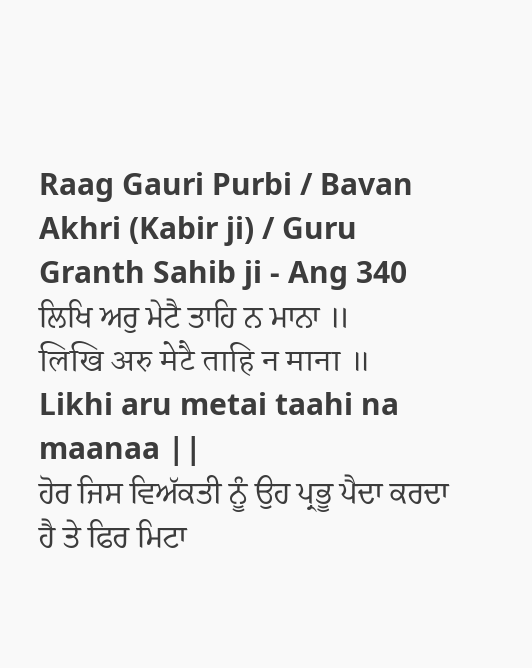Raag Gauri Purbi / Bavan Akhri (Kabir ji) / Guru Granth Sahib ji - Ang 340
ਲਿਖਿ ਅਰੁ ਮੇਟੈ ਤਾਹਿ ਨ ਮਾਨਾ ॥
लिखि अरु मेटै ताहि न माना ॥
Likhi aru metai taahi na maanaa ||
ਹੋਰ ਜਿਸ ਵਿਅੱਕਤੀ ਨੂੰ ਉਹ ਪ੍ਰਭੂ ਪੈਦਾ ਕਰਦਾ ਹੈ ਤੇ ਫਿਰ ਮਿਟਾ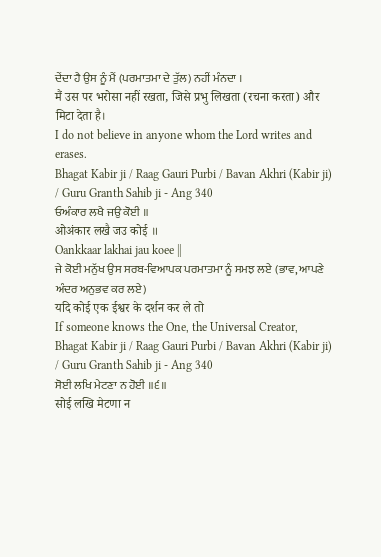ਦੇਂਦਾ ਹੈ ਉਸ ਨੂੰ ਮੈਂ (ਪਰਮਾਤਮਾ ਦੇ ਤੁੱਲ) ਨਹੀਂ ਮੰਨਦਾ ।
मैं उस पर भरोसा नहीं रखता, जिसे प्रभु लिखता (रचना करता) और मिटा देता है।
I do not believe in anyone whom the Lord writes and erases.
Bhagat Kabir ji / Raag Gauri Purbi / Bavan Akhri (Kabir ji) / Guru Granth Sahib ji - Ang 340
ਓਅੰਕਾਰ ਲਖੈ ਜਉ ਕੋਈ ॥
ओअंकार लखै जउ कोई ॥
Oankkaar lakhai jau koee ||
ਜੇ ਕੋਈ ਮਨੁੱਖ ਉਸ ਸਰਬ-ਵਿਆਪਕ ਪਰਮਾਤਮਾ ਨੂੰ ਸਮਝ ਲਏ (ਭਾਵ, ਆਪਣੇ ਅੰਦਰ ਅਨੁਭਵ ਕਰ ਲਏ)
यदि कोई एक ईश्वर के दर्शन कर ले तो
If someone knows the One, the Universal Creator,
Bhagat Kabir ji / Raag Gauri Purbi / Bavan Akhri (Kabir ji) / Guru Granth Sahib ji - Ang 340
ਸੋਈ ਲਖਿ ਮੇਟਣਾ ਨ ਹੋਈ ॥੬॥
सोई लखि मेटणा न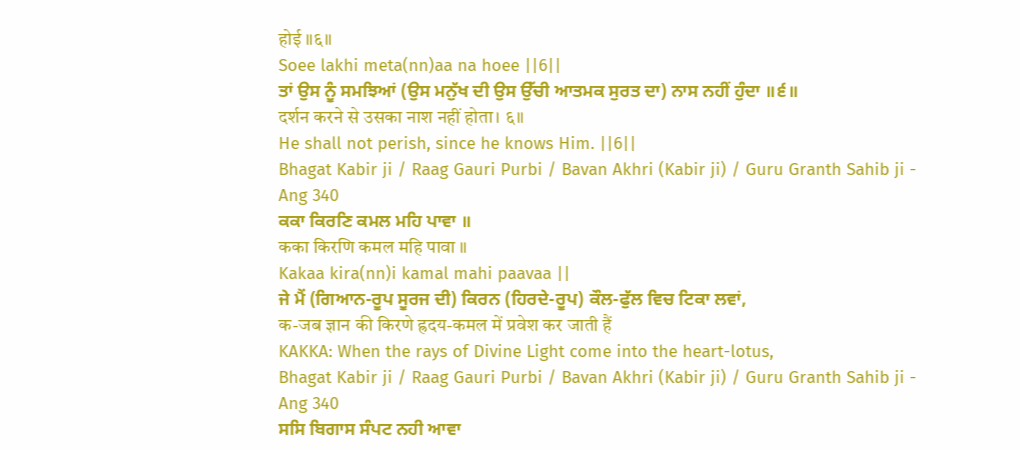होई ॥६॥
Soee lakhi meta(nn)aa na hoee ||6||
ਤਾਂ ਉਸ ਨੂੰ ਸਮਝਿਆਂ (ਉਸ ਮਨੁੱਖ ਦੀ ਉਸ ਉੱਚੀ ਆਤਮਕ ਸੁਰਤ ਦਾ) ਨਾਸ ਨਹੀਂ ਹੁੰਦਾ ॥੬॥
दर्शन करने से उसका नाश नहीं होता। ६॥
He shall not perish, since he knows Him. ||6||
Bhagat Kabir ji / Raag Gauri Purbi / Bavan Akhri (Kabir ji) / Guru Granth Sahib ji - Ang 340
ਕਕਾ ਕਿਰਣਿ ਕਮਲ ਮਹਿ ਪਾਵਾ ॥
कका किरणि कमल महि पावा ॥
Kakaa kira(nn)i kamal mahi paavaa ||
ਜੇ ਮੈਂ (ਗਿਆਨ-ਰੂਪ ਸੂਰਜ ਦੀ) ਕਿਰਨ (ਹਿਰਦੇ-ਰੂਪ) ਕੌਲ-ਫੁੱਲ ਵਿਚ ਟਿਕਾ ਲਵਾਂ,
क-जब ज्ञान की किरणे ह्रदय-कमल में प्रवेश कर जाती हैं
KAKKA: When the rays of Divine Light come into the heart-lotus,
Bhagat Kabir ji / Raag Gauri Purbi / Bavan Akhri (Kabir ji) / Guru Granth Sahib ji - Ang 340
ਸਸਿ ਬਿਗਾਸ ਸੰਪਟ ਨਹੀ ਆਵਾ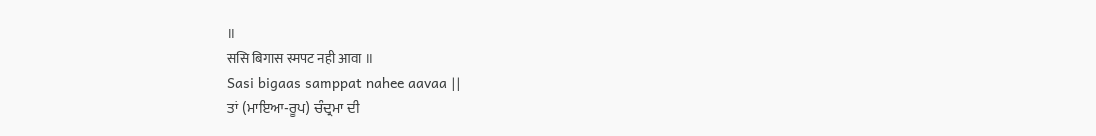॥
ससि बिगास स्मपट नही आवा ॥
Sasi bigaas samppat nahee aavaa ||
ਤਾਂ (ਮਾਇਆ-ਰੂਪ) ਚੰਦ੍ਰਮਾ ਦੀ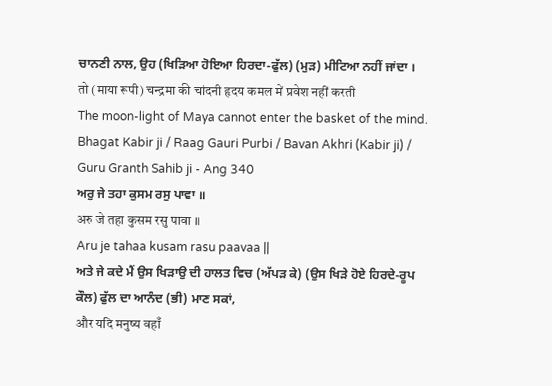ਚਾਨਣੀ ਨਾਲ, ਉਹ (ਖਿੜਿਆ ਹੋਇਆ ਹਿਰਦਾ-ਫੁੱਲ) (ਮੁੜ) ਮੀਟਿਆ ਨਹੀਂ ਜਾਂਦਾ ।
तो (माया रूपी) चन्द्रमा की चांदनी हृदय कमल में प्रवेश नहीं करती
The moon-light of Maya cannot enter the basket of the mind.
Bhagat Kabir ji / Raag Gauri Purbi / Bavan Akhri (Kabir ji) / Guru Granth Sahib ji - Ang 340
ਅਰੁ ਜੇ ਤਹਾ ਕੁਸਮ ਰਸੁ ਪਾਵਾ ॥
अरु जे तहा कुसम रसु पावा ॥
Aru je tahaa kusam rasu paavaa ||
ਅਤੇ ਜੇ ਕਦੇ ਮੈਂ ਉਸ ਖਿੜਾਉ ਦੀ ਹਾਲਤ ਵਿਚ (ਅੱਪੜ ਕੇ) (ਉਸ ਖਿੜੇ ਹੋਏ ਹਿਰਦੇ-ਰੂਪ ਕੌਲ) ਫੁੱਲ ਦਾ ਆਨੰਦ (ਭੀ) ਮਾਣ ਸਕਾਂ,
और यदि मनुष्य वहाँ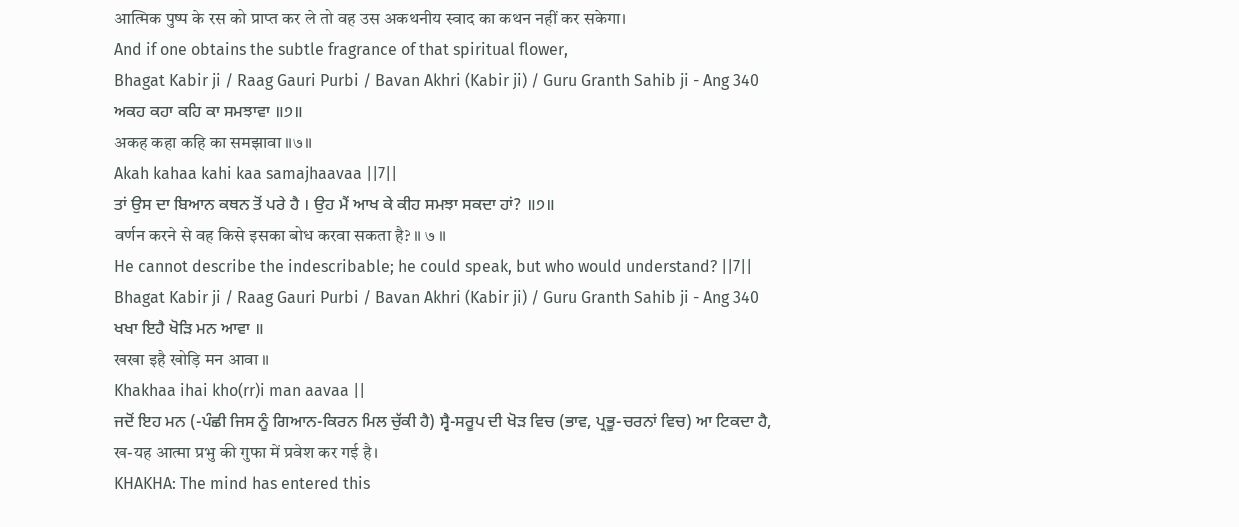आत्मिक पुष्प के रस को प्राप्त कर ले तो वह उस अकथनीय स्वाद का कथन नहीं कर सकेगा।
And if one obtains the subtle fragrance of that spiritual flower,
Bhagat Kabir ji / Raag Gauri Purbi / Bavan Akhri (Kabir ji) / Guru Granth Sahib ji - Ang 340
ਅਕਹ ਕਹਾ ਕਹਿ ਕਾ ਸਮਝਾਵਾ ॥੭॥
अकह कहा कहि का समझावा ॥७॥
Akah kahaa kahi kaa samajhaavaa ||7||
ਤਾਂ ਉਸ ਦਾ ਬਿਆਨ ਕਥਨ ਤੋਂ ਪਰੇ ਹੈ । ਉਹ ਮੈਂ ਆਖ ਕੇ ਕੀਹ ਸਮਝਾ ਸਕਦਾ ਹਾਂ? ॥੭॥
वर्णन करने से वह किसे इसका बोध करवा सकता है? ॥ ७ ॥
He cannot describe the indescribable; he could speak, but who would understand? ||7||
Bhagat Kabir ji / Raag Gauri Purbi / Bavan Akhri (Kabir ji) / Guru Granth Sahib ji - Ang 340
ਖਖਾ ਇਹੈ ਖੋੜਿ ਮਨ ਆਵਾ ॥
खखा इहै खोड़ि मन आवा ॥
Khakhaa ihai kho(rr)i man aavaa ||
ਜਦੋਂ ਇਹ ਮਨ (-ਪੰਛੀ ਜਿਸ ਨੂੰ ਗਿਆਨ-ਕਿਰਨ ਮਿਲ ਚੁੱਕੀ ਹੈ) ਸ੍ਵੈ-ਸਰੂਪ ਦੀ ਖੋੜ ਵਿਚ (ਭਾਵ, ਪ੍ਰਭੂ-ਚਰਨਾਂ ਵਿਚ) ਆ ਟਿਕਦਾ ਹੈ,
ख-यह आत्मा प्रभु की गुफा में प्रवेश कर गई है।
KHAKHA: The mind has entered this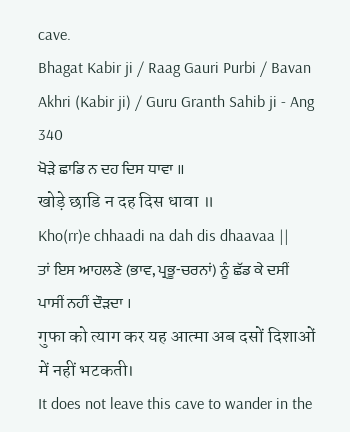cave.
Bhagat Kabir ji / Raag Gauri Purbi / Bavan Akhri (Kabir ji) / Guru Granth Sahib ji - Ang 340
ਖੋੜੇ ਛਾਡਿ ਨ ਦਹ ਦਿਸ ਧਾਵਾ ॥
खोड़े छाडि न दह दिस धावा ॥
Kho(rr)e chhaadi na dah dis dhaavaa ||
ਤਾਂ ਇਸ ਆਹਲਣੇ (ਭਾਵ, ਪ੍ਰਭੂ-ਚਰਨਾਂ) ਨੂੰ ਛੱਡ ਕੇ ਦਸੀਂ ਪਾਸੀਂ ਨਹੀਂ ਦੌੜਦਾ ।
गुफा को त्याग कर यह आत्मा अब दसों दिशाओं में नहीं भटकती।
It does not leave this cave to wander in the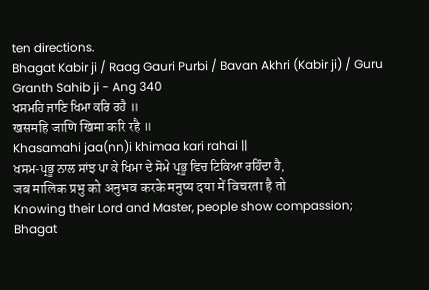ten directions.
Bhagat Kabir ji / Raag Gauri Purbi / Bavan Akhri (Kabir ji) / Guru Granth Sahib ji - Ang 340
ਖਸਮਹਿ ਜਾਣਿ ਖਿਮਾ ਕਰਿ ਰਹੈ ॥
खसमहि जाणि खिमा करि रहै ॥
Khasamahi jaa(nn)i khimaa kari rahai ||
ਖਸਮ-ਪ੍ਰਭੂ ਨਾਲ ਸਾਂਝ ਪਾ ਕੇ ਖਿਮਾ ਦੇ ਸੋਮੇ ਪ੍ਰਭੂ ਵਿਚ ਟਿਕਿਆ ਰਹਿੰਦਾ ਹੈ,
जब मालिक प्रभु को अनुभव करके मनुष्य दया में विचरता है तो
Knowing their Lord and Master, people show compassion;
Bhagat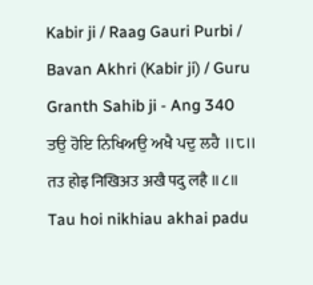Kabir ji / Raag Gauri Purbi / Bavan Akhri (Kabir ji) / Guru Granth Sahib ji - Ang 340
ਤਉ ਹੋਇ ਨਿਖਿਅਉ ਅਖੈ ਪਦੁ ਲਹੈ ॥੮॥
तउ होइ निखिअउ अखै पदु लहै ॥८॥
Tau hoi nikhiau akhai padu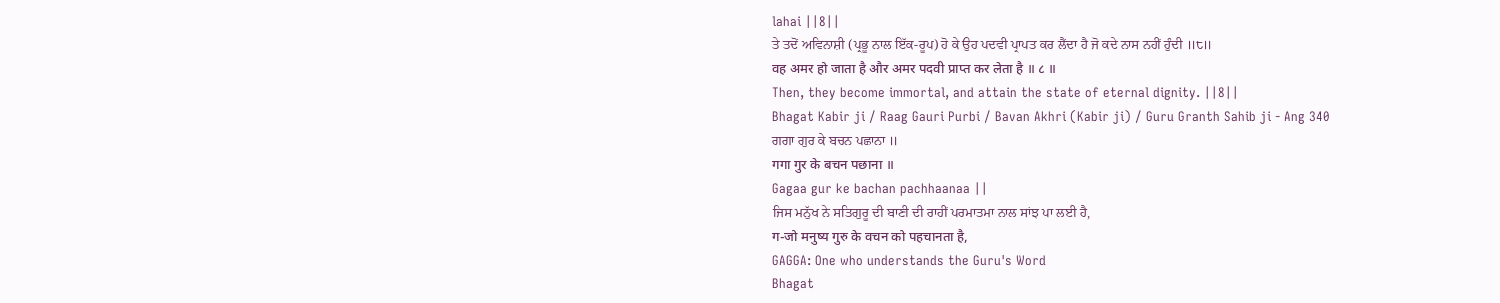lahai ||8||
ਤੇ ਤਦੋਂ ਅਵਿਨਾਸ਼ੀ (ਪ੍ਰਭੂ ਨਾਲ ਇੱਕ-ਰੂਪ) ਹੋ ਕੇ ਉਹ ਪਦਵੀ ਪ੍ਰਾਪਤ ਕਰ ਲੈਂਦਾ ਹੈ ਜੋ ਕਦੇ ਨਾਸ ਨਹੀਂ ਹੁੰਦੀ ॥੮॥
वह अमर हो जाता है और अमर पदवी प्राप्त कर लेता है ॥ ८ ॥
Then, they become immortal, and attain the state of eternal dignity. ||8||
Bhagat Kabir ji / Raag Gauri Purbi / Bavan Akhri (Kabir ji) / Guru Granth Sahib ji - Ang 340
ਗਗਾ ਗੁਰ ਕੇ ਬਚਨ ਪਛਾਨਾ ॥
गगा गुर के बचन पछाना ॥
Gagaa gur ke bachan pachhaanaa ||
ਜਿਸ ਮਨੁੱਖ ਨੇ ਸਤਿਗੁਰੂ ਦੀ ਬਾਣੀ ਦੀ ਰਾਹੀਂ ਪਰਮਾਤਮਾ ਨਾਲ ਸਾਂਝ ਪਾ ਲਈ ਹੈ,
ग-जो मनुष्य गुरु के वचन को पहचानता है,
GAGGA: One who understands the Guru's Word
Bhagat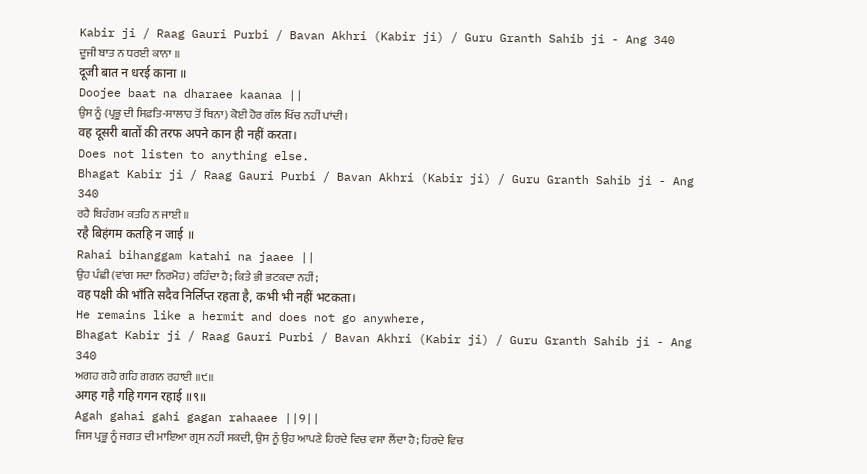Kabir ji / Raag Gauri Purbi / Bavan Akhri (Kabir ji) / Guru Granth Sahib ji - Ang 340
ਦੂਜੀ ਬਾਤ ਨ ਧਰਈ ਕਾਨਾ ॥
दूजी बात न धरई काना ॥
Doojee baat na dharaee kaanaa ||
ਉਸ ਨੂੰ (ਪ੍ਰਭੂ ਦੀ ਸਿਫ਼ਤਿ-ਸਾਲਾਹ ਤੋਂ ਬਿਨਾ) ਕੋਈ ਹੋਰ ਗੱਲ ਖਿੱਚ ਨਹੀਂ ਪਾਂਦੀ ।
वह दूसरी बातों की तरफ अपने कान ही नहीं करता।
Does not listen to anything else.
Bhagat Kabir ji / Raag Gauri Purbi / Bavan Akhri (Kabir ji) / Guru Granth Sahib ji - Ang 340
ਰਹੈ ਬਿਹੰਗਮ ਕਤਹਿ ਨ ਜਾਈ ॥
रहै बिहंगम कतहि न जाई ॥
Rahai bihanggam katahi na jaaee ||
ਉਹ ਪੰਛੀ (ਵਾਂਗ ਸਦਾ ਨਿਰਮੋਹ) ਰਹਿੰਦਾ ਹੈ; ਕਿਤੇ ਭੀ ਭਟਕਦਾ ਨਹੀਂ;
वह पक्षी की भाँति सदैव निर्लिप्त रहता है, कभी भी नहीं भटकता।
He remains like a hermit and does not go anywhere,
Bhagat Kabir ji / Raag Gauri Purbi / Bavan Akhri (Kabir ji) / Guru Granth Sahib ji - Ang 340
ਅਗਹ ਗਹੈ ਗਹਿ ਗਗਨ ਰਹਾਈ ॥੯॥
अगह गहै गहि गगन रहाई ॥९॥
Agah gahai gahi gagan rahaaee ||9||
ਜਿਸ ਪ੍ਰਭੂ ਨੂੰ ਜਗਤ ਦੀ ਮਾਇਆ ਗ੍ਰਸ ਨਹੀਂ ਸਕਦੀ, ਉਸ ਨੂੰ ਉਹ ਆਪਣੇ ਹਿਰਦੇ ਵਿਚ ਵਸਾ ਲੈਂਦਾ ਹੈ; ਹਿਰਦੇ ਵਿਚ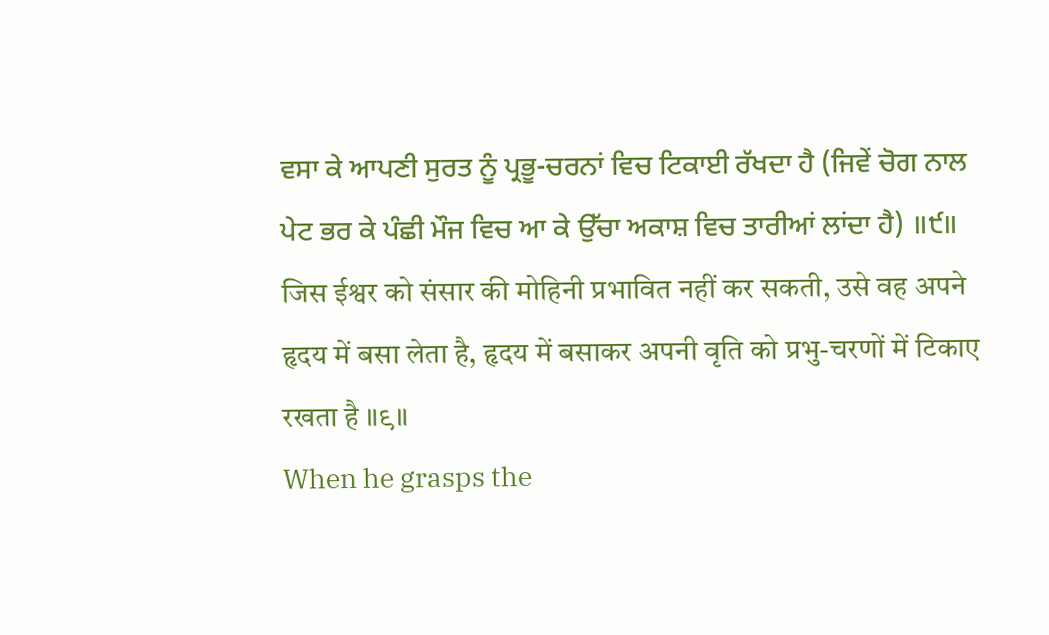ਵਸਾ ਕੇ ਆਪਣੀ ਸੁਰਤ ਨੂੰ ਪ੍ਰਭੂ-ਚਰਨਾਂ ਵਿਚ ਟਿਕਾਈ ਰੱਖਦਾ ਹੈ (ਜਿਵੇਂ ਚੋਗ ਨਾਲ ਪੇਟ ਭਰ ਕੇ ਪੰਛੀ ਮੌਜ ਵਿਚ ਆ ਕੇ ਉੱਚਾ ਅਕਾਸ਼ ਵਿਚ ਤਾਰੀਆਂ ਲਾਂਦਾ ਹੈ) ॥੯॥
जिस ईश्वर को संसार की मोहिनी प्रभावित नहीं कर सकती, उसे वह अपने हृदय में बसा लेता है, हृदय में बसाकर अपनी वृति को प्रभु-चरणों में टिकाए रखता है ॥९॥
When he grasps the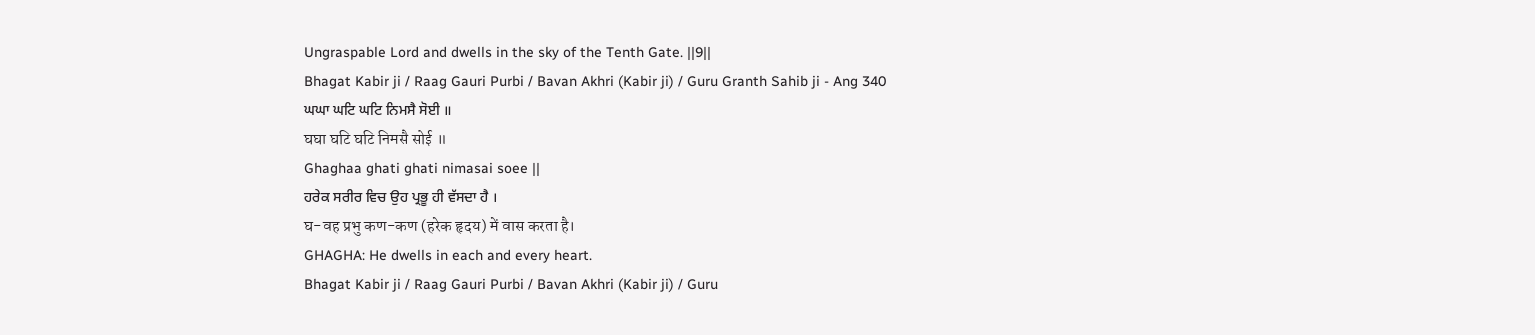Ungraspable Lord and dwells in the sky of the Tenth Gate. ||9||
Bhagat Kabir ji / Raag Gauri Purbi / Bavan Akhri (Kabir ji) / Guru Granth Sahib ji - Ang 340
ਘਘਾ ਘਟਿ ਘਟਿ ਨਿਮਸੈ ਸੋਈ ॥
घघा घटि घटि निमसै सोई ॥
Ghaghaa ghati ghati nimasai soee ||
ਹਰੇਕ ਸਰੀਰ ਵਿਚ ਉਹ ਪ੍ਰਭੂ ਹੀ ਵੱਸਦਾ ਹੈ ।
घ-वह प्रभु कण-कण (हरेक हृदय) में वास करता है।
GHAGHA: He dwells in each and every heart.
Bhagat Kabir ji / Raag Gauri Purbi / Bavan Akhri (Kabir ji) / Guru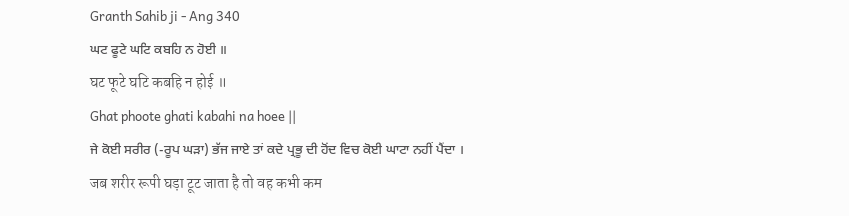Granth Sahib ji - Ang 340
ਘਟ ਫੂਟੇ ਘਟਿ ਕਬਹਿ ਨ ਹੋਈ ॥
घट फूटे घटि कबहि न होई ॥
Ghat phoote ghati kabahi na hoee ||
ਜੇ ਕੋਈ ਸਰੀਰ (-ਰੂਪ ਘੜਾ) ਭੱਜ ਜਾਏ ਤਾਂ ਕਦੇ ਪ੍ਰਭੂ ਦੀ ਹੋਂਦ ਵਿਚ ਕੋਈ ਘਾਟਾ ਨਹੀਂ ਪੈਂਦਾ ।
जब शरीर रूपी घड़ा टूट जाता है तो वह कभी कम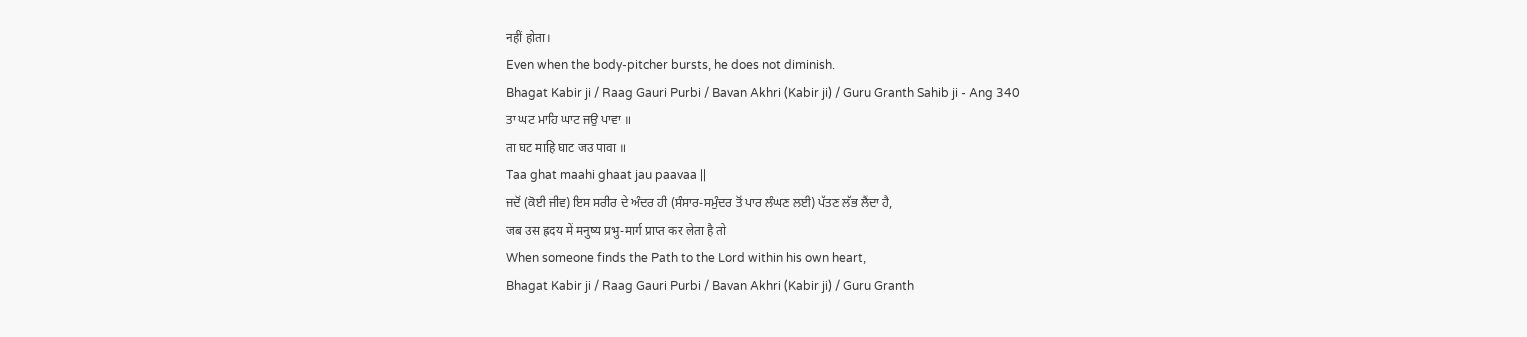नहीं होता।
Even when the body-pitcher bursts, he does not diminish.
Bhagat Kabir ji / Raag Gauri Purbi / Bavan Akhri (Kabir ji) / Guru Granth Sahib ji - Ang 340
ਤਾ ਘਟ ਮਾਹਿ ਘਾਟ ਜਉ ਪਾਵਾ ॥
ता घट माहि घाट जउ पावा ॥
Taa ghat maahi ghaat jau paavaa ||
ਜਦੋਂ (ਕੋਈ ਜੀਵ) ਇਸ ਸਰੀਰ ਦੇ ਅੰਦਰ ਹੀ (ਸੰਸਾਰ-ਸਮੁੰਦਰ ਤੋਂ ਪਾਰ ਲੰਘਣ ਲਈ) ਪੱਤਣ ਲੱਭ ਲੈਂਦਾ ਹੈ,
जब उस ह्रदय में मनुष्य प्रभु-मार्ग प्राप्त कर लेता है तो
When someone finds the Path to the Lord within his own heart,
Bhagat Kabir ji / Raag Gauri Purbi / Bavan Akhri (Kabir ji) / Guru Granth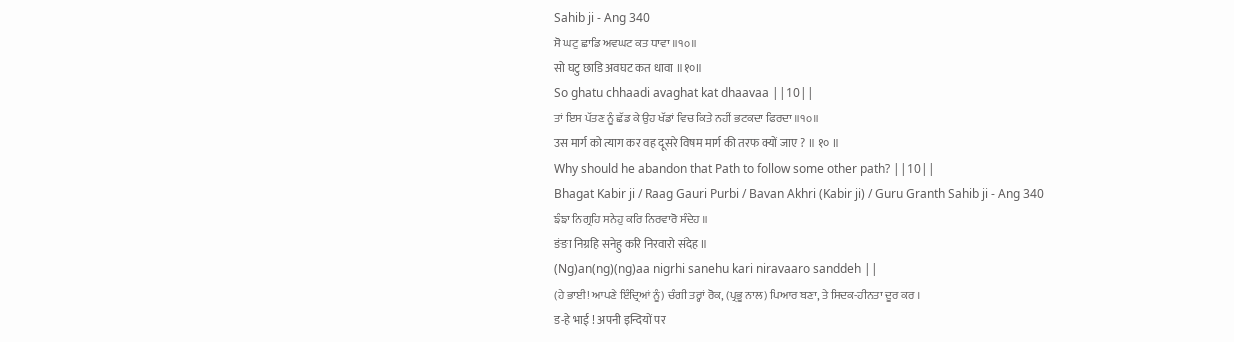Sahib ji - Ang 340
ਸੋ ਘਟੁ ਛਾਡਿ ਅਵਘਟ ਕਤ ਧਾਵਾ ॥੧੦॥
सो घटु छाडि अवघट कत धावा ॥१०॥
So ghatu chhaadi avaghat kat dhaavaa ||10||
ਤਾਂ ਇਸ ਪੱਤਣ ਨੂੰ ਛੱਡ ਕੇ ਉਹ ਖੱਡਾਂ ਵਿਚ ਕਿਤੇ ਨਹੀਂ ਭਟਕਦਾ ਫਿਰਦਾ ॥੧੦॥
उस मार्ग को त्याग कर वह दूसरे विषम मार्ग की तरफ क्यों जाए ? ॥ १० ॥
Why should he abandon that Path to follow some other path? ||10||
Bhagat Kabir ji / Raag Gauri Purbi / Bavan Akhri (Kabir ji) / Guru Granth Sahib ji - Ang 340
ਙੰਙਾ ਨਿਗ੍ਰਹਿ ਸਨੇਹੁ ਕਰਿ ਨਿਰਵਾਰੋ ਸੰਦੇਹ ॥
ङंङा निग्रहि सनेहु करि निरवारो संदेह ॥
(Ng)an(ng)(ng)aa nigrhi sanehu kari niravaaro sanddeh ||
(ਹੇ ਭਾਈ! ਆਪਣੇ ਇੰਦ੍ਰਿਆਂ ਨੂੰ) ਚੰਗੀ ਤਰ੍ਹਾਂ ਰੋਕ, (ਪ੍ਰਭੂ ਨਾਲ) ਪਿਆਰ ਬਣਾ, ਤੇ ਸਿਦਕ-ਹੀਨਤਾ ਦੂਰ ਕਰ ।
ड-हे भाई ! अपनी इन्दियों पर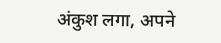अंकुश लगा, अपने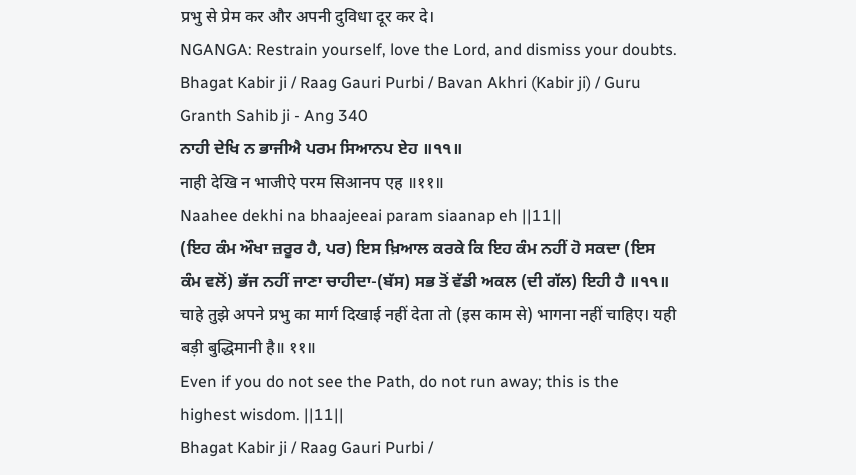प्रभु से प्रेम कर और अपनी दुविधा दूर कर दे।
NGANGA: Restrain yourself, love the Lord, and dismiss your doubts.
Bhagat Kabir ji / Raag Gauri Purbi / Bavan Akhri (Kabir ji) / Guru Granth Sahib ji - Ang 340
ਨਾਹੀ ਦੇਖਿ ਨ ਭਾਜੀਐ ਪਰਮ ਸਿਆਨਪ ਏਹ ॥੧੧॥
नाही देखि न भाजीऐ परम सिआनप एह ॥११॥
Naahee dekhi na bhaajeeai param siaanap eh ||11||
(ਇਹ ਕੰਮ ਔਖਾ ਜ਼ਰੂਰ ਹੈ, ਪਰ) ਇਸ ਖ਼ਿਆਲ ਕਰਕੇ ਕਿ ਇਹ ਕੰਮ ਨਹੀਂ ਹੋ ਸਕਦਾ (ਇਸ ਕੰਮ ਵਲੋਂ) ਭੱਜ ਨਹੀਂ ਜਾਣਾ ਚਾਹੀਦਾ-(ਬੱਸ) ਸਭ ਤੋਂ ਵੱਡੀ ਅਕਲ (ਦੀ ਗੱਲ) ਇਹੀ ਹੈ ॥੧੧॥
चाहे तुझे अपने प्रभु का मार्ग दिखाई नहीं देता तो (इस काम से) भागना नहीं चाहिए। यही बड़ी बुद्धिमानी है॥ ११॥
Even if you do not see the Path, do not run away; this is the highest wisdom. ||11||
Bhagat Kabir ji / Raag Gauri Purbi /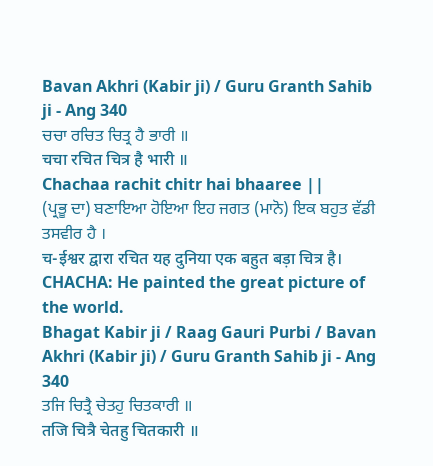Bavan Akhri (Kabir ji) / Guru Granth Sahib ji - Ang 340
ਚਚਾ ਰਚਿਤ ਚਿਤ੍ਰ ਹੈ ਭਾਰੀ ॥
चचा रचित चित्र है भारी ॥
Chachaa rachit chitr hai bhaaree ||
(ਪ੍ਰਭੂ ਦਾ) ਬਣਾਇਆ ਹੋਇਆ ਇਹ ਜਗਤ (ਮਾਨੋ) ਇਕ ਬਹੁਤ ਵੱਡੀ ਤਸਵੀਰ ਹੈ ।
च-ईश्वर द्वारा रचित यह दुनिया एक बहुत बड़ा चित्र है।
CHACHA: He painted the great picture of the world.
Bhagat Kabir ji / Raag Gauri Purbi / Bavan Akhri (Kabir ji) / Guru Granth Sahib ji - Ang 340
ਤਜਿ ਚਿਤ੍ਰੈ ਚੇਤਹੁ ਚਿਤਕਾਰੀ ॥
तजि चित्रै चेतहु चितकारी ॥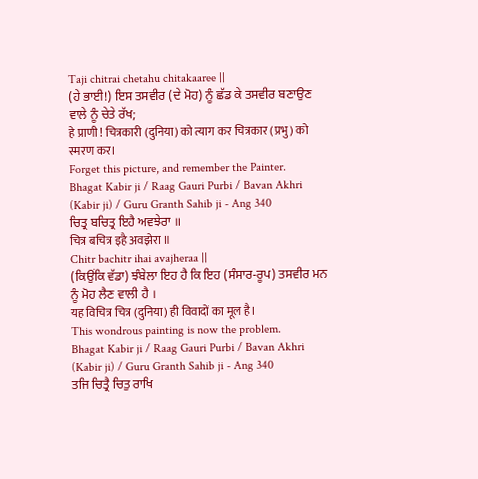Taji chitrai chetahu chitakaaree ||
(ਹੇ ਭਾਈ!) ਇਸ ਤਸਵੀਰ (ਦੇ ਮੋਹ) ਨੂੰ ਛੱਡ ਕੇ ਤਸਵੀਰ ਬਣਾਉਣ ਵਾਲੇ ਨੂੰ ਚੇਤੇ ਰੱਖ;
हे प्राणी ! चित्रकारी (दुनिया) को त्याग कर चित्रकार (प्रभु) को स्मरण कर।
Forget this picture, and remember the Painter.
Bhagat Kabir ji / Raag Gauri Purbi / Bavan Akhri (Kabir ji) / Guru Granth Sahib ji - Ang 340
ਚਿਤ੍ਰ ਬਚਿਤ੍ਰ ਇਹੈ ਅਵਝੇਰਾ ॥
चित्र बचित्र इहै अवझेरा ॥
Chitr bachitr ihai avajheraa ||
(ਕਿਉਂਕਿ ਵੱਡਾ) ਝੰਬੇਲਾ ਇਹ ਹੈ ਕਿ ਇਹ (ਸੰਸਾਰ-ਰੂਪ) ਤਸਵੀਰ ਮਨ ਨੂੰ ਮੋਹ ਲੈਣ ਵਾਲੀ ਹੈ ।
यह विचित्र चित्र (दुनिया) ही विवादों का मूल है।
This wondrous painting is now the problem.
Bhagat Kabir ji / Raag Gauri Purbi / Bavan Akhri (Kabir ji) / Guru Granth Sahib ji - Ang 340
ਤਜਿ ਚਿਤ੍ਰੈ ਚਿਤੁ ਰਾਖਿ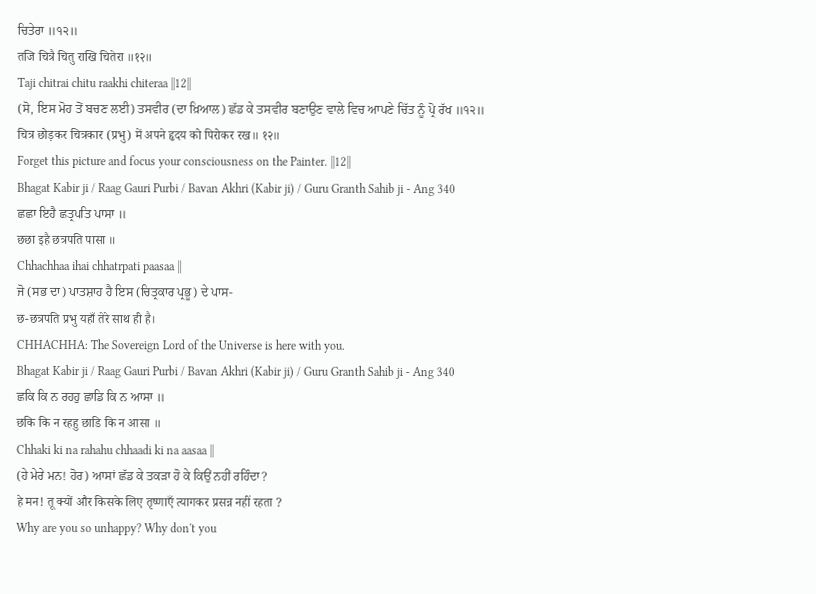ਚਿਤੇਰਾ ॥੧੨॥
तजि चित्रै चितु राखि चितेरा ॥१२॥
Taji chitrai chitu raakhi chiteraa ||12||
(ਸੋ, ਇਸ ਮੋਹ ਤੋਂ ਬਚਣ ਲਈ) ਤਸਵੀਰ (ਦਾ ਖ਼ਿਆਲ) ਛੱਡ ਕੇ ਤਸਵੀਰ ਬਣਾਉਣ ਵਾਲੇ ਵਿਚ ਆਪਣੇ ਚਿੱਤ ਨੂੰ ਪ੍ਰੋ ਰੱਖ ॥੧੨॥
चित्र छोड़कर चित्रकार (प्रभु) में अपने हृदय को पिरोकर रख॥ १२॥
Forget this picture and focus your consciousness on the Painter. ||12||
Bhagat Kabir ji / Raag Gauri Purbi / Bavan Akhri (Kabir ji) / Guru Granth Sahib ji - Ang 340
ਛਛਾ ਇਹੈ ਛਤ੍ਰਪਤਿ ਪਾਸਾ ॥
छछा इहै छत्रपति पासा ॥
Chhachhaa ihai chhatrpati paasaa ||
ਜੋ (ਸਭ ਦਾ) ਪਾਤਸ਼ਾਹ ਹੈ ਇਸ (ਚਿਤ੍ਰਕਾਰ ਪ੍ਰਭੂ) ਦੇ ਪਾਸ-
छ-छत्रपति प्रभु यहाँ तेरे साथ ही है।
CHHACHHA: The Sovereign Lord of the Universe is here with you.
Bhagat Kabir ji / Raag Gauri Purbi / Bavan Akhri (Kabir ji) / Guru Granth Sahib ji - Ang 340
ਛਕਿ ਕਿ ਨ ਰਹਹੁ ਛਾਡਿ ਕਿ ਨ ਆਸਾ ॥
छकि कि न रहहु छाडि कि न आसा ॥
Chhaki ki na rahahu chhaadi ki na aasaa ||
(ਹੇ ਮੇਰੇ ਮਨ! ਹੋਰ) ਆਸਾਂ ਛੱਡ ਕੇ ਤਕੜਾ ਹੋ ਕੇ ਕਿਉਂ ਨਹੀਂ ਰਹਿੰਦਾ?
हे मन! तू क्यों और किसके लिए तृष्णाएँ त्यागकर प्रसन्न नहीं रहता ?
Why are you so unhappy? Why don't you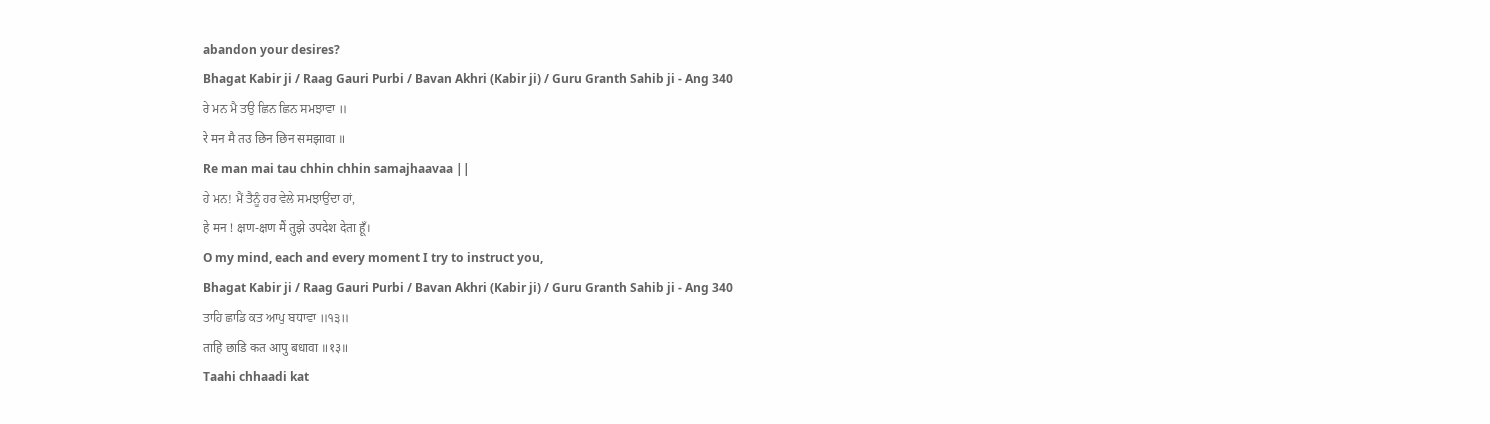abandon your desires?
Bhagat Kabir ji / Raag Gauri Purbi / Bavan Akhri (Kabir ji) / Guru Granth Sahib ji - Ang 340
ਰੇ ਮਨ ਮੈ ਤਉ ਛਿਨ ਛਿਨ ਸਮਝਾਵਾ ॥
रे मन मै तउ छिन छिन समझावा ॥
Re man mai tau chhin chhin samajhaavaa ||
ਹੇ ਮਨ! ਮੈਂ ਤੈਨੂੰ ਹਰ ਵੇਲੇ ਸਮਝਾਉਂਦਾ ਹਾਂ,
हे मन ! क्षण-क्षण मैं तुझे उपदेश देता हूँ।
O my mind, each and every moment I try to instruct you,
Bhagat Kabir ji / Raag Gauri Purbi / Bavan Akhri (Kabir ji) / Guru Granth Sahib ji - Ang 340
ਤਾਹਿ ਛਾਡਿ ਕਤ ਆਪੁ ਬਧਾਵਾ ॥੧੩॥
ताहि छाडि कत आपु बधावा ॥१३॥
Taahi chhaadi kat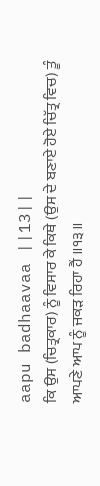aapu badhaavaa ||13||
ਕਿ ਉਸ (ਚਿਤ੍ਰਕਾਰ) ਨੂੰ ਵਿਸਾਰ ਕੇ ਕਿਥੇ (ਉਸ ਦੇ ਬਣਾਏ ਹੋਏ ਚਿੱਤ੍ਰ ਵਿਚ) ਤੂੰ ਆਪਣੇ ਆਪ ਨੂੰ ਜਕੜ ਰਿਹਾ ਹੈਂ ॥੧੩॥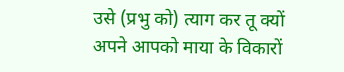उसे (प्रभु को) त्याग कर तू क्यों अपने आपको माया के विकारों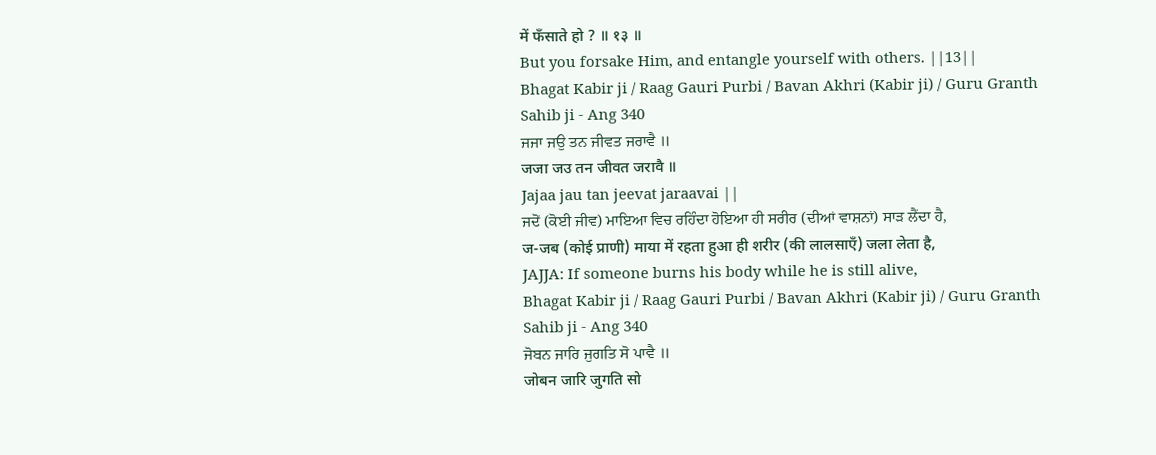में फँसाते हो ? ॥ १३ ॥
But you forsake Him, and entangle yourself with others. ||13||
Bhagat Kabir ji / Raag Gauri Purbi / Bavan Akhri (Kabir ji) / Guru Granth Sahib ji - Ang 340
ਜਜਾ ਜਉ ਤਨ ਜੀਵਤ ਜਰਾਵੈ ॥
जजा जउ तन जीवत जरावै ॥
Jajaa jau tan jeevat jaraavai ||
ਜਦੋਂ (ਕੋਈ ਜੀਵ) ਮਾਇਆ ਵਿਚ ਰਹਿੰਦਾ ਹੋਇਆ ਹੀ ਸਰੀਰ (ਦੀਆਂ ਵਾਸ਼ਨਾਂ) ਸਾੜ ਲੈਂਦਾ ਹੈ,
ज-जब (कोई प्राणी) माया में रहता हुआ ही शरीर (की लालसाएँ) जला लेता है,
JAJJA: If someone burns his body while he is still alive,
Bhagat Kabir ji / Raag Gauri Purbi / Bavan Akhri (Kabir ji) / Guru Granth Sahib ji - Ang 340
ਜੋਬਨ ਜਾਰਿ ਜੁਗਤਿ ਸੋ ਪਾਵੈ ॥
जोबन जारि जुगति सो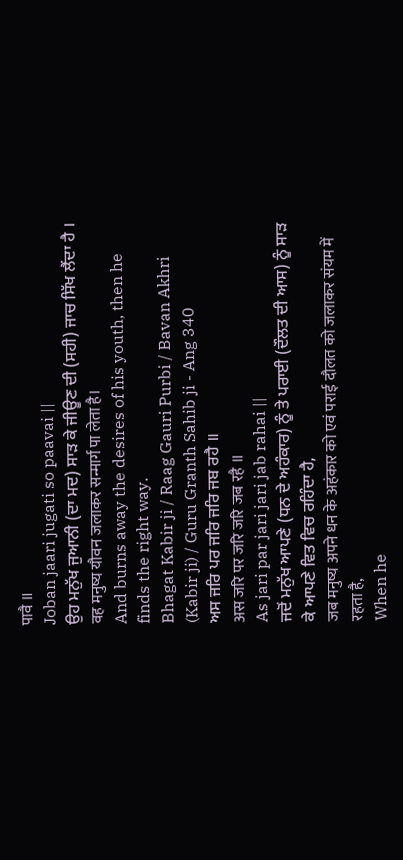पावै ॥
Joban jaari jugati so paavai ||
ਉਹ ਮਨੁੱਖ ਜੁਆਨੀ (ਦਾ ਮਦ) ਸਾੜ ਕੇ ਜੀਊਣ ਦੀ (ਸਹੀ) ਜਾਚ ਸਿੱਖ ਲੈਂਦਾ ਹੈ ।
वह मनुष्य यौवन जलाकर सन्मार्ग पा लेता है।
And burns away the desires of his youth, then he finds the right way.
Bhagat Kabir ji / Raag Gauri Purbi / Bavan Akhri (Kabir ji) / Guru Granth Sahib ji - Ang 340
ਅਸ ਜਰਿ ਪਰ ਜਰਿ ਜਰਿ ਜਬ ਰਹੈ ॥
अस जरि पर जरि जरि जब रहै ॥
As jari par jari jari jab rahai ||
ਜਦੋਂ ਮਨੁੱਖ ਆਪਣੇ (ਧਨ ਦੇ ਅਹੰਕਾਰ) ਨੂੰ ਤੇ ਪਰਾਈ (ਦੌਲਤ ਦੀ ਆਸ) ਨੂੰ ਸਾੜ ਕੇ ਆਪਣੇ ਵਿਤ ਵਿਚ ਰਹਿੰਦਾ ਹੈ,
जब मनुष्य अपने धन के अहंकार को एवं पराई दौलत को जलाकर संयम में रहता है,
When he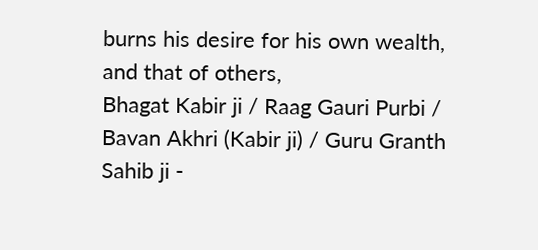burns his desire for his own wealth, and that of others,
Bhagat Kabir ji / Raag Gauri Purbi / Bavan Akhri (Kabir ji) / Guru Granth Sahib ji -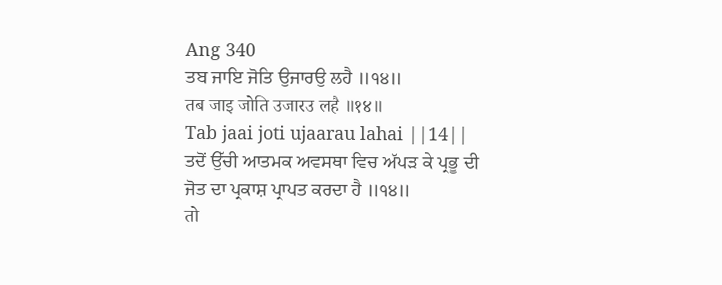Ang 340
ਤਬ ਜਾਇ ਜੋਤਿ ਉਜਾਰਉ ਲਹੈ ॥੧੪॥
तब जाइ जोति उजारउ लहै ॥१४॥
Tab jaai joti ujaarau lahai ||14||
ਤਦੋਂ ਉੱਚੀ ਆਤਮਕ ਅਵਸਥਾ ਵਿਚ ਅੱਪੜ ਕੇ ਪ੍ਰਭੂ ਦੀ ਜੋਤ ਦਾ ਪ੍ਰਕਾਸ਼ ਪ੍ਰਾਪਤ ਕਰਦਾ ਹੈ ॥੧੪॥
तो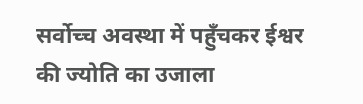सर्वोच्च अवस्था में पहुँचकर ईश्वर की ज्योति का उजाला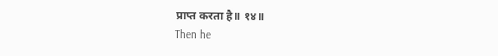प्राप्त करता है॥ १४॥
Then he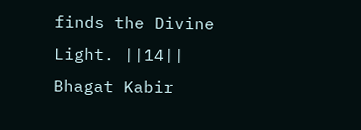finds the Divine Light. ||14||
Bhagat Kabir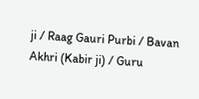ji / Raag Gauri Purbi / Bavan Akhri (Kabir ji) / Guru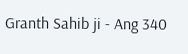Granth Sahib ji - Ang 340